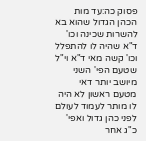פסוק כה:עד מות הכהן הגדול שהוא בא להשרות שכינה וכו' ד"א שהיה לו להתפלל וכו' קשה מאי ד"א וי"ל שטעם הפי' השני מיושב יותר דאי מטעם ראשון לא היה לו מותר לעמוד לעולם לפני כהן גדול ואפי' כ"ג אחר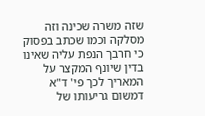שזה משרה שכינה וזה מסלקה וכמו שכתב בפסוק כי חרבך הנפת עליה שאינו בדין שיונף המקצר על המאריך לכך פי' ד"א דמשום גריעותו של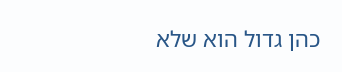כהן גדול הוא שלא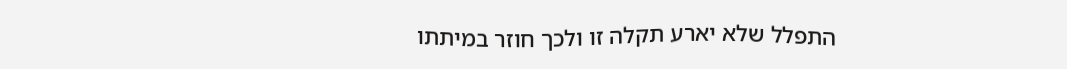התפלל שלא יארע תקלה זו ולכך חוזר במיתתו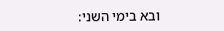ובא בימי השני: